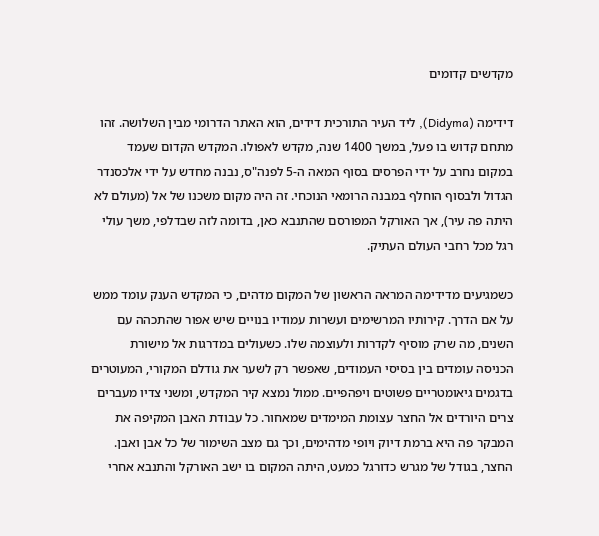מקדשים קדומים

דידימה (Didyma), ליד העיר התורכית דידים, הוא האתר הדרומי מבין השלושה. זהו מתחם קדוש בו פעל, במשך 1400 שנה, מקדש לאפולו. המקדש הקדום שעמד במקום נחרב על ידי הפרסים בסוף המאה ה-5 לפנה"ס, נבנה מחדש על ידי אלכסנדר הגדול ולבסוף הוחלף במבנה הרומאי הנוכחי. זה היה מקום משכנו של אל (מעולם לא היתה פה עיר), אך האורקל המפורסם שהתנבא כאן, בדומה לזה שבדלפי, משך עולי רגל מכל רחבי העולם העתיק.

כשמגיעים מדידימה המראה הראשון של המקום מדהים, כי המקדש הענק עומד ממש על אם הדרך. קירותיו המרשימים ועשרות עמודיו בנויים שיש אפור שהתכהה עם השנים, מה שרק מוסיף לקדרות ולעוצמה שלו. כשעולים במדרגות אל מישורת הכניסה עומדים בין בסיסי העמודים, שאפשר רק לשער את גודלם המקורי, המעוטרים בדגמים גיאומטריים פשוטים ויפהפיים. ממול נמצא קיר המקדש, ומשני צדיו מעברים צרים היורדים אל החצר עצומת המימדים שמאחור. כל עבודת האבן המקיפה את המבקר פה היא ברמת דיוק ויופי מדהימים, וכך גם מצב השימור של כל אבן ואבן. החצר, בגודל של מגרש כדורגל כמעט, היתה המקום בו ישב האורקל והתנבא אחרי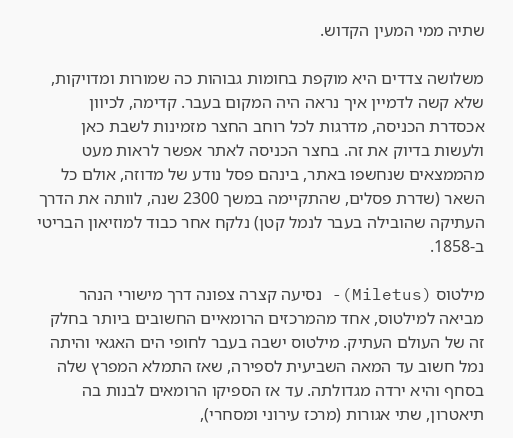שתיה ממי המעין הקדוש.

משלושה צדדים היא מוקפת בחומות גבוהות כה שמורות ומדויקות, שלא קשה לדמיין איך נראה היה המקום בעבר. קדימה, לכיוון אכסדרת הכניסה, מדרגות לכל רוחב החצר מזמינות לשבת כאן ולעשות בדיוק את זה. בחצר הכניסה לאתר אפשר לראות מעט מהממצאים שנחשפו באתר, בינהם פסל נודע של מדוזה, אולם כל השאר (שדרת פסלים, שהתקיימה במשך 2300 שנה, לוותה את הדרך העתיקה שהובילה בעבר לנמל קטן) נלקח אחר כבוד למוזיאון הבריטי ב-1858.

מילטוס (Miletus)- נסיעה קצרה צפונה דרך מישורי הנהר מביאה למילטוס, אחד מהמרכזים הרומאיים החשובים ביותר בחלק זה של העולם העתיק. מילטוס ישבה בעבר לחופי הים האגאי והיתה נמל חשוב עד המאה השביעית לספירה, שאז התמלא המפרץ שלה בסחף והיא ירדה מגדולתה. עד אז הספיקו הרומאים לבנות בה תיאטרון, שתי אגורות (מרכז עירוני ומסחרי),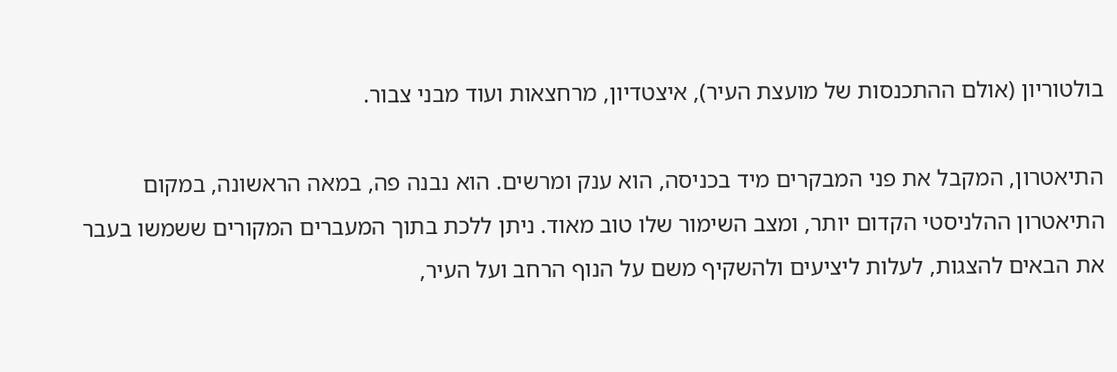בולטוריון (אולם ההתכנסות של מועצת העיר), איצטדיון, מרחצאות ועוד מבני צבור.

התיאטרון, המקבל את פני המבקרים מיד בכניסה, הוא ענק ומרשים. הוא נבנה פה, במאה הראשונה, במקום התיאטרון ההלניסטי הקדום יותר, ומצב השימור שלו טוב מאוד. ניתן ללכת בתוך המעברים המקורים ששמשו בעבר את הבאים להצגות, לעלות ליציעים ולהשקיף משם על הנוף הרחב ועל העיר,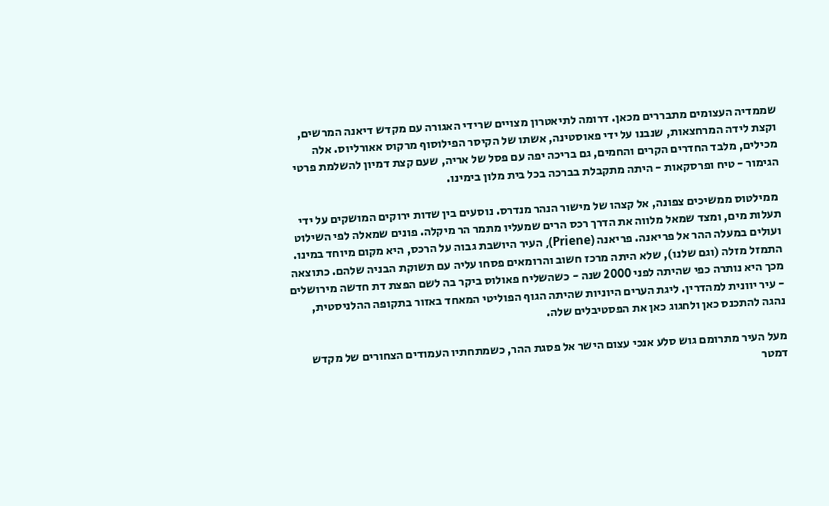שממדיה העצומים מתבררים מכאן. דרומה לתיאטרון מצויים שרידי האגורה עם מקדש דיאנה המרשים, וקצת לידה המרחצאות, שנבנו על ידי פאוסטינה, אשתו של הקיסר הפילוסוף מרקוס אאורליוס. אלה מכילים, מלבד החדרים הקרים והחמים, גם בריכה יפה עם פסל של אריה, שעם קצת דמיון להשלמת פרטי הגימור - טיח ופרסקאות - היתה מתקבלת בברכה בכל בית מלון בימינו.

 ממילטוס ממשיכים צפונה, אל קצהו של מישור הנהר מנדרס. נוסעים בין שדות ירוקים המושקים על ידי תעלות מים, ומצד שמאל מלווה את הדרך רכס הרים שמעליו מתמר הר מיקלה. פונים שמאלה לפי השילוט ועולים במעלה ההר אל פריאנה. פריאנה (Priene), העיר היושבת גבוה על הרכס, היא מקום מיוחד במינו. התמזל מזלה (וגם שלנו), שלא היתה מרכז חשוב והרומאים פסחו עליה עם תשוקת הבניה שלהם. כתוצאה מכך היא נותרה כפי שהיתה לפני 2000 שנה - כשהשליח פאולוס ביקר בה לשם הפצת דת חדשה מירושלים - עיר יוונית למהדרין. ליגת הערים היוניות שהיתה הגוף הפוליטי המאחד באזור בתקופה ההלניסטית, נהגה להתכנס כאן ולחגוג כאן את הפסטיבלים שלה.

מעל העיר מתרומם גוש סלע אנכי עצום הישר אל פסגת ההר, כשמתחתיו העמודים הצחורים של מקדש דמטר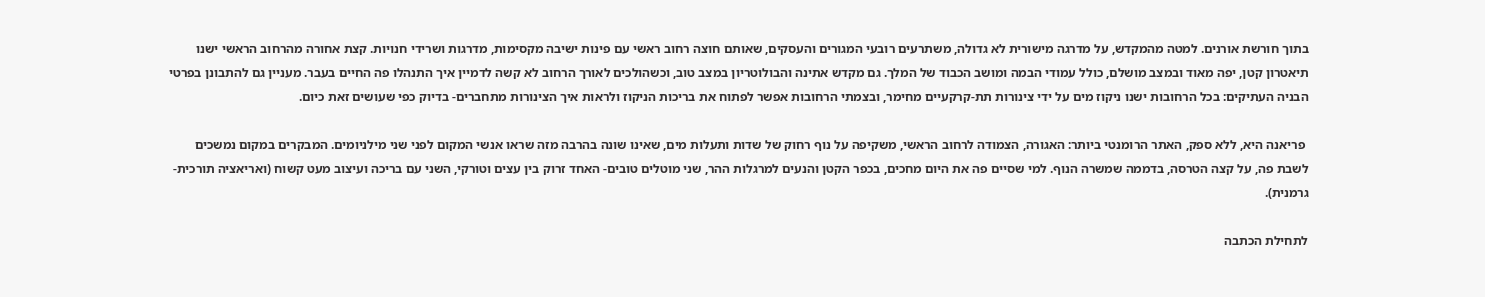בתוך חורשת אורנים. למטה מהמקדש, על מדרגה מישורית לא גדולה, משתרעים רובעי המגורים והעסקים, שאותם חוצה רחוב ראשי עם פינות ישיבה מקסימות, מדרגות ושרידי חנויות. קצת אחורה מהרחוב הראשי ישנו תיאטרון קטן, יפה מאוד ובמצב מושלם, כולל עמודי הבמה ומושב הכבוד של המלך. גם מקדש אתינה והבולוטריון במצב טוב, וכשהולכים לאורך הרחוב לא קשה לדמיין איך התנהלו פה החיים בעבר. מעניין גם להתבונן בפרטי הבניה העתיקים: בכל הרחובות ישנו ניקוז מים על ידי צינורות תת-קרקעיים מחימר, ובצמתי הרחובות אפשר לפתוח את בריכות הניקוז ולראות איך הצינורות מתחברים- בדיוק כפי שעושים זאת כיום.

 פריאנה היא, ללא ספק, האתר הרומנטי ביותר: האגורה, הצמודה לרחוב הראשי, משקיפה על נוף רחוק של שדות ותעלות מים, שאינו שונה בהרבה מזה שראו אנשי המקום לפני שני מילניומים. המבקרים במקום נמשכים לשבת פה, על קצה הטרסה, בדממה שמשרה הנוף. למי שסיים פה את היום מחכים, בכפר הקטן והנעים למרגלות ההר, שני מוטלים טובים- האחד זרוק בין עצים וטורקי, השני עם בריכה ועיצוב מעט קשוח (ואריאציה תורכית-גרמנית).

לתחילת הכתבה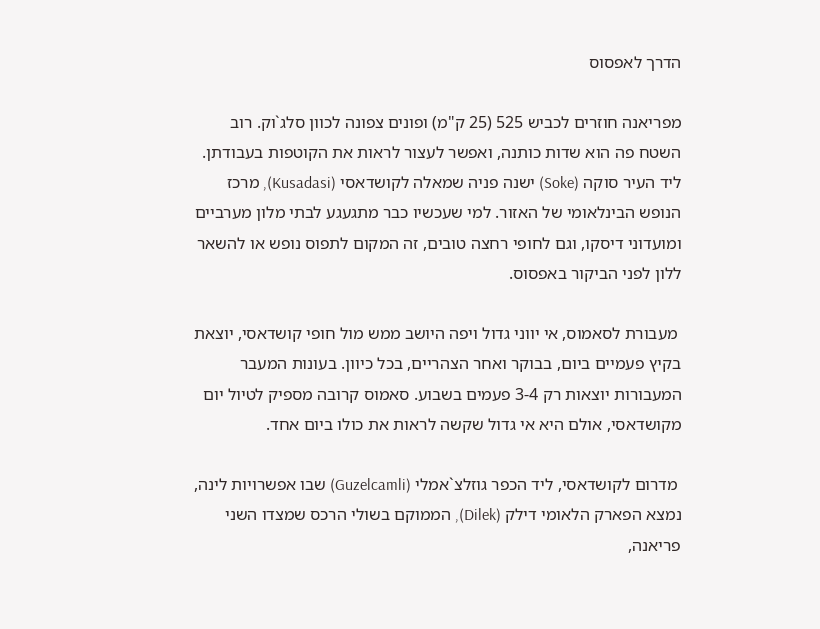הדרך לאפסוס

מפריאנה חוזרים לכביש 525 (25 ק"מ) ופונים צפונה לכוון סלג`וק. רוב השטח פה הוא שדות כותנה, ואפשר לעצור לראות את הקוטפות בעבודתן. ליד העיר סוקה (Soke) ישנה פניה שמאלה לקושדאסי (Kusadasi), מרכז הנופש הבינלאומי של האזור. למי שעכשיו כבר מתגעגע לבתי מלון מערביים ומועדוני דיסקו, וגם לחופי רחצה טובים, זה המקום לתפוס נופש או להשאר ללון לפני הביקור באפסוס.

 מעבורת לסאמוס, אי יווני גדול ויפה היושב ממש מול חופי קושדאסי, יוצאת בקיץ פעמיים ביום, בבוקר ואחר הצהריים, בכל כיוון. בעונות המעבר המעבורות יוצאות רק 3-4 פעמים בשבוע. סאמוס קרובה מספיק לטיול יום מקושדאסי, אולם היא אי גדול שקשה לראות את כולו ביום אחד.

 מדרום לקושדאסי, ליד הכפר גוזלצ`אמלי (Guzelcamli) שבו אפשרויות לינה, נמצא הפארק הלאומי דילק (Dilek), הממוקם בשולי הרכס שמצדו השני פריאנה,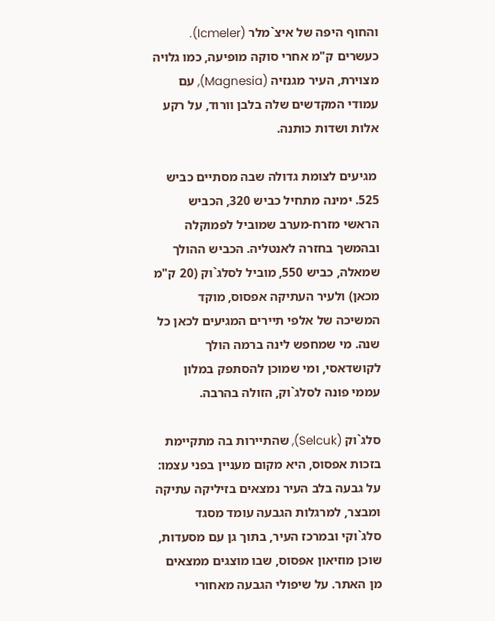והחוף היפה של איצ`מלר (Icmeler). כעשרים ק"מ אחרי סוקה מופיעה, כמו גלויה מצוירת, העיר מגנזיה (Magnesia), עם עמודי המקדשים שלה בלבן וורוד, על רקע אלות ושדות כותנה.

 מגיעים לצומת גדולה שבה מסתיים כביש 525. ימינה מתחיל כביש 320, הכביש הראשי מזרח-מערב שמוביל לפמוקלה ובהמשך בחזרה לאנטליה. הכביש ההולך שמאלה, כביש 550, מוביל לסלג`וק (20 ק"מ מכאן) ולעיר העתיקה אפסוס, מוקד המשיכה של אלפי תיירים המגיעים לכאן כל שנה. מי שמחפש לינה ברמה הולך לקושדאסי, ומי שמוכן להסתפק במלון עממי פונה לסלג`וק, הזולה בהרבה.

סלג`וק (Selcuk), שהתיירות בה מתקיימת בזכות אפסוס, היא מקום מעניין בפני עצמו: על גבעה בלב העיר נמצאים בזיליקה עתיקה ומבצר, למרגלות הגבעה עומד מסגד סלג`וקי ובמרכז העיר, בתוך גן עם מסעדות, שוכן מוזיאון אפסוס, שבו מוצגים ממצאים מן האתר. על שיפולי הגבעה מאחורי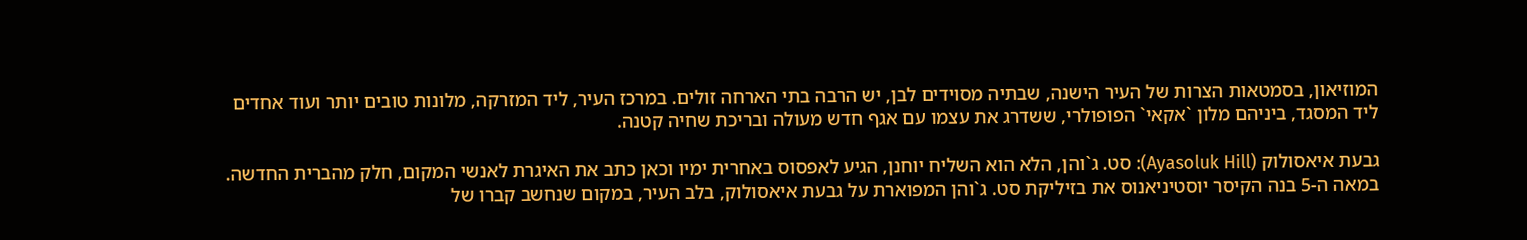המוזיאון, בסמטאות הצרות של העיר הישנה, שבתיה מסוידים לבן, יש הרבה בתי הארחה זולים. במרכז העיר, ליד המזרקה, מלונות טובים יותר ועוד אחדים ליד המסגד, ביניהם מלון `אקאי` הפופולרי, ששדרג את עצמו עם אגף חדש מעולה ובריכת שחיה קטנה.

גבעת איאסולוק (Ayasoluk Hill): סט. ג`והן, הלא הוא השליח יוחנן, הגיע לאפסוס באחרית ימיו וכאן כתב את האיגרת לאנשי המקום, חלק מהברית החדשה. במאה ה-5 בנה הקיסר יוסטיניאנוס את בזיליקת סט. ג`והן המפוארת על גבעת איאסולוק, בלב העיר, במקום שנחשב קברו של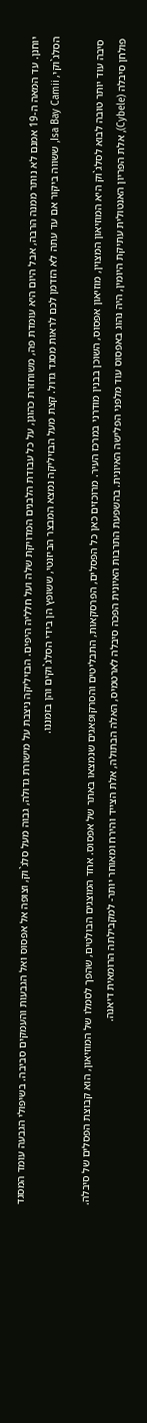יוחנן. עד המאה ה-19 אמנם לא נותר ממנה הרבה, אבל היום היא עומדת פה, משוחזרת כהוגן, על כל עבודת הלבנים המדויקת שלה ועל חלליה היפים. הבזיליקה ניצבת על מישורת גדולה, גבוה מעל סלג`וק, וצופה אל אפסוס ואל הגבעות והעמקים סביבה. בשיפולי הגבעה עומד המסגד הסלג`וקי, Isa Bay Camii, ששווה ביקור אם עד עתה לא הזדמן לכם לראות מסגד גדול. קצת מעל הבזיליקה נמצא המבצר הביזנטי, ששופץ הן בידי הסלג`וקים והן בזמננו.

 סיבה עוד יותר טובה לבוא לסלג`וק היא המוזיאון המצוין, מוזיאון אפסוס, השוכן בבנין מודרני במרכז העיר. מרוכזים כאן כל הפסלים, הפרסקאות, התבליטים והסרקופאגים שנמצאו באתר של אפסוס. אחד המוצגים הבולטים, שהפך לסמלו של המוזיאון, הוא קבוצת הפסלים של סיבלה. פולחן סיבלה (Cybele), אלת הפריון האנטולית עתיקת היומין, היה נהוג באפסוס עוד מלפני הפלישה האיונית. בהשפעת התרבות האיונית הפכה סיבלה לארטמיס, האלה הבתולה, אלת הצייד והירח ומאוחר יותר- למקבילתה הרומאית דיאנה.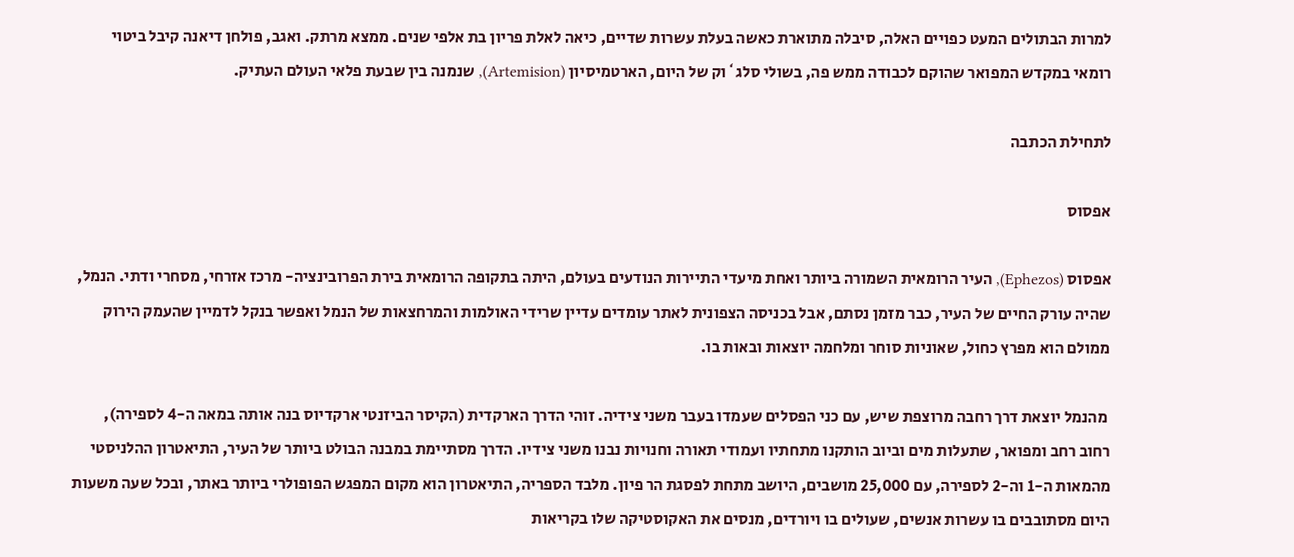למרות הבתולים המעט כפויים האלה, סיבלה מתוארת כאשה בעלת עשרות שדיים, כיאה לאלת פריון בת אלפי שנים. ממצא מרתק. ואגב, פולחן דיאנה קיבל ביטוי רומאי במקדש המפואר שהוקם לכבודה ממש פה, בשולי סלג`וק של היום, הארטמיסיון (Artemision), שנמנה בין שבעת פלאי העולם העתיק.

לתחילת הכתבה

אפסוס

אפסוס (Ephezos), העיר הרומאית השמורה ביותר ואחת מיעדי התיירות הנודעים בעולם, היתה בתקופה הרומאית בירת הפרובינציה- מרכז אזרחי, מסחרי ודתי. הנמל, שהיה עורק החיים של העיר, כבר מזמן נסתם, אבל בכניסה הצפונית לאתר עומדים עדיין שרידי האולמות והמרחצאות של הנמל ואפשר בנקל לדמיין שהעמק הירוק ממולם הוא מפרץ כחול, שאוניות סוחר ומלחמה יוצאות ובאות בו.

 מהנמל יוצאת דרך רחבה מרוצפת שיש, עם כני הפסלים שעמדו בעבר משני צידיה. זוהי הדרך הארקדית (הקיסר הביזנטי ארקדיוס בנה אותה במאה ה-4 לספירה), רחוב רחב ומפואר, שתעלות מים וביוב הותקנו מתחתיו ועמודי תאורה וחנויות נבנו משני צידיו. הדרך מסתיימת במבנה הבולט ביותר של העיר, התיאטרון ההלניסטי מהמאות ה-1 וה-2 לספירה, עם 25,000 מושבים, היושב מתחת לפסגת הר פיון. מלבד הספריה, התיאטרון הוא מקום המפגש הפופולרי ביותר באתר, ובכל שעה משעות היום מסתובבים בו עשרות אנשים, שעולים בו ויורדים, מנסים את האקוסטיקה שלו בקריאות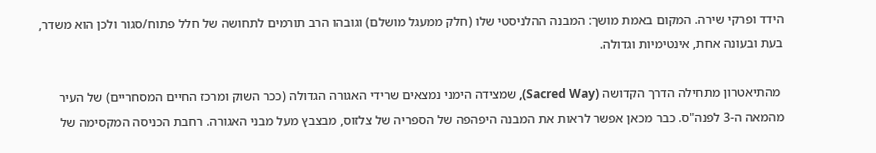הידד ופרקי שירה. המקום באמת מושך: המבנה ההלניסטי שלו (חלק ממעגל מושלם) וגובהו הרב תורמים לתחושה של חלל פתוח/סגור ולכן הוא משדר, בעת ובעונה אחת, אינטימיות וגדולה.

 מהתיאטרון מתחילה הדרך הקדושה (Sacred Way), שמצידה הימני נמצאים שרידי האגורה הגדולה (ככר השוק ומרכז החיים המסחריים) של העיר מהמאה ה-3 לפנה"ס. כבר מכאן אפשר לראות את המבנה היפהפה של הספריה של צלזוס, מבצבץ מעל מבני האגורה. רחבת הכניסה המקסימה של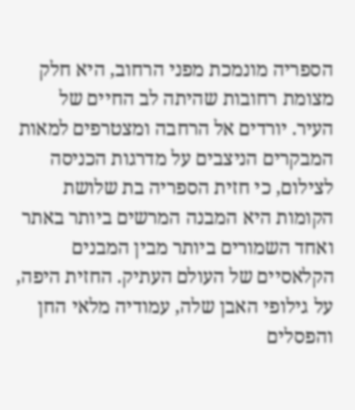הספריה מונמכת מפני הרחוב, היא חלק מצומת רחובות שהיתה לב החיים של העיר. יורדים אל הרחבה ומצטרפים למאות המבקרים הניצבים על מדרגות הכניסה לצילום, כי חזית הספריה בת שלושת הקומות היא המבנה המרשים ביותר באתר ואחד השמורים ביותר מבין המבנים הקלאסיים של העולם העתיק. החזית היפה, על גילופי האבן שלה, עמודיה מלאי החן והפסלים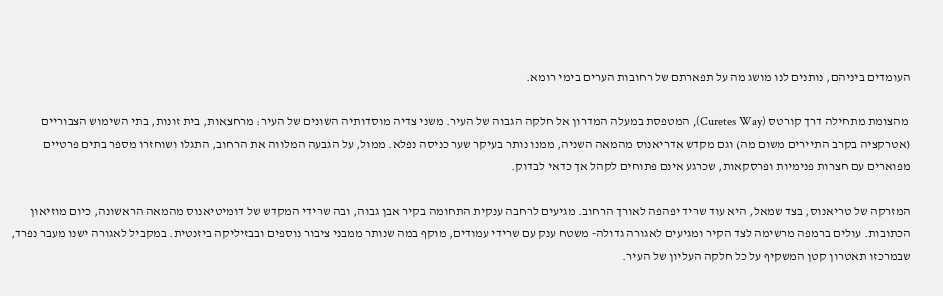העומדים ביניהם, נותנים לנו מושג מה על תפארתם של רחובות הערים בימי רומא.

 מהצומת מתחילה דרך קורטס (Curetes Way), המטפסת במעלה המדרון אל חלקה הגבוה של העיר. משני צדיה מוסדותיה השונים של העיר: מרחצאות, בית זונות, בתי השימוש הצבוריים (אטרקציה בקרב התיירים משום מה) וגם מקדש אדריאנוס מהמאה השניה, ממנו נותר בעיקר שער כניסה נפלא. ממול, על הגבעה המלווה את הרחוב, התגלו ושוחזרו מספר בתים פרטיים מפוארים עם חצרות פנימיות ופרסקאות, שכרגע אינם פתוחים לקהל אך כדאי לבדוק.

המזרקה של טריאנוס, בצד שמאל, היא עוד שריד יפהפה לאורך הרחוב. מגיעים לרחבה ענקית התחומה בקיר אבן גבוה, ובה שרידי המקדש של דומיטיאנוס מהמאה הראשונה, כיום מוזיאון הכתובות. עולים ברמפה מרשימה לצד הקיר ומגיעים לאגורה גדולה- משטח ענק עם שרידי עמודים, מוקף במה שנותר ממבני ציבור נוספים ובבזיליקה ביזנטית. במקביל לאגורה ישנו מעבר נפרד, שבמרכזו תאטרון קטן המשקיף על כל חלקה העליון של העיר.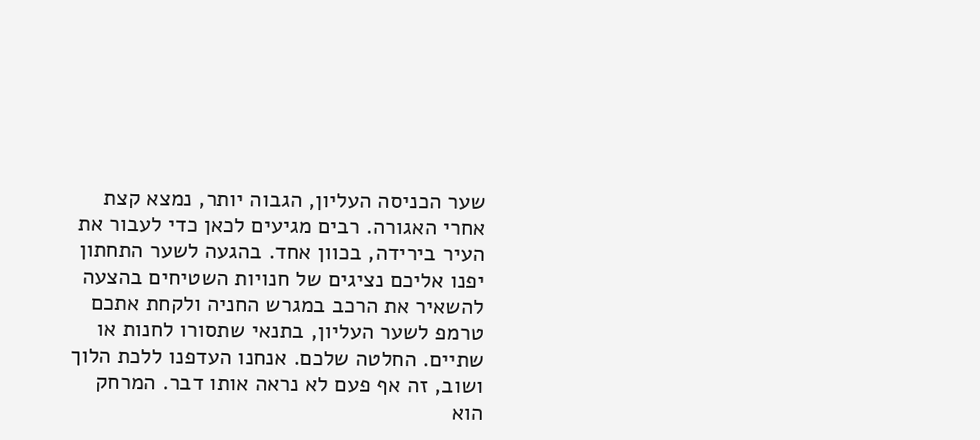שער הכניסה העליון, הגבוה יותר, נמצא קצת אחרי האגורה. רבים מגיעים לכאן כדי לעבור את העיר בירידה, בכוון אחד. בהגעה לשער התחתון יפנו אליכם נציגים של חנויות השטיחים בהצעה להשאיר את הרכב במגרש החניה ולקחת אתכם טרמפ לשער העליון, בתנאי שתסורו לחנות או שתיים. החלטה שלכם. אנחנו העדפנו ללכת הלוך ושוב, זה אף פעם לא נראה אותו דבר. המרחק הוא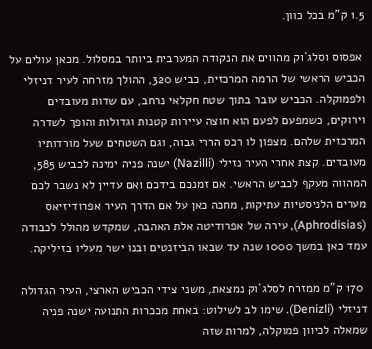1.5 ק"מ בכל כוון.

 אפסוס וסלג`וק מהווים את הנקודה המערבית ביותר במסלול. מכאן עולים על הכביש הראשי של הרמה המרכזית, כביש 320, ההולך מזרחה לעיר דניזלי ולפמוקלה. הכביש עובר בתוך שטח חקלאי נרחב, עם שדות מעובדים וירוקים, כשמפעם לפעם הוא חוצה עיירות קטנות וגדולות והופך לשדרה המרכזית שלהם. מצפון לו רכס הררי גבוה, וגם השטחים שעל מורדותיו מעובדים. קצת אחרי העיר נזילי (Nazilli) ישנה פניה ימינה לכביש 585, המהווה מעקף לכביש הראשי. אם זמנכם בידכם ואם עדיין לא נשבר לכם מערים הלניסטיות עתיקות, מחכה כאן על אם הדרך העיר אפרודיזיאס (Aphrodisias), עירה של אפרודיטה אלת האהבה, שמקדש מהולל לכבודה עמד כאן במשך 1000 שנה עד שבאו הביזנטים ובנו ישר מעליו בזיליקה.

 170 ק"מ ממזרח לסלג`וק נמצאת, משני צידי הכביש הארצי, העיר הגדולה דניזלי (Denizli). שימו לב לשילוט: באחת מככרות התנועה ישנה פניה שמאלה לכיוון פמוקלה, למרות שזה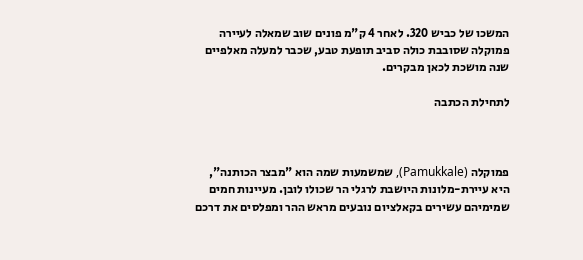המשכו של כביש 320. לאחר 4 ק"מ פונים שוב שמאלה לעיירה פמוקלה שסובבת כולה סביב תופעת טבע, שכבר למעלה מאלפיים שנה מושכת לכאן מבקרים.

לתחילת הכתבה



פמוקלה (Pamukkale), שמשמעות שמה הוא "מבצר הכותנה", היא עיירת-מלונות היושבת לרגלי הר שכולו לובן. מעיינות חמים שמימיהם עשירים בקאלציום נובעים מראש ההר ומפלסים את דרכם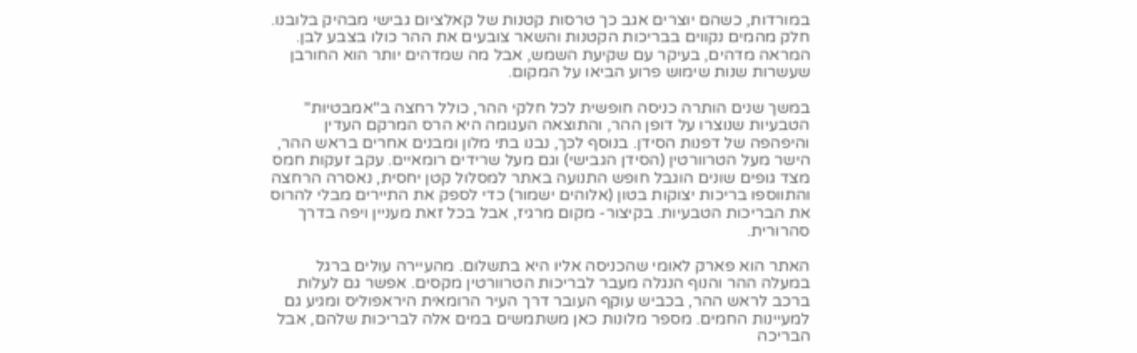במורדות, כשהם יוצרים אגב כך טרסות קטנות של קאלציום גבישי מבהיק בלובנו. חלק מהמים נקווים בבריכות הקטנות והשאר צובעים את ההר כולו בצבע לבן. המראה מדהים, בעיקר עם שקיעת השמש, אבל מה שמדהים יותר הוא החורבן שעשרות שנות שימוש פרוע הביאו על המקום.

במשך שנים הותרה כניסה חופשית לכל חלקי ההר, כולל רחצה ב"אמבטיות" הטבעיות שנוצרו על דופן ההר, והתוצאה העגומה היא הרס המרקם העדין והיפהפה של דפנות הסידן. בנוסף לכך, נבנו בתי מלון ומבנים אחרים בראש ההר, הישר מעל הטרוורטין (הסידן הגבישי) וגם מעל שרידים רומאיים. עקב זעקות חמס מצד גופים שונים הוגבל חופש התנועה באתר למסלול קטן יחסית, נאסרה הרחצה והתווספו בריכות יצוקות בטון (אלוהים ישמור) כדי לספק את התיירים מבלי להרוס את הבריכות הטבעיות. בקיצור- מקום מרגיז, אבל בכל זאת מעניין ויפה בדרך סהרורית.

האתר הוא פארק לאומי שהכניסה אליו היא בתשלום. מהעיירה עולים ברגל במעלה ההר והנוף הנגלה מעבר לבריכות הטרוורטין מקסים. אפשר גם לעלות ברכב לראש ההר, בכביש עוקף העובר דרך העיר הרומאית היראפוליס ומגיע גם למעיינות החמים. מספר מלונות כאן משתמשים במים אלה לבריכות שלהם, אבל הבריכה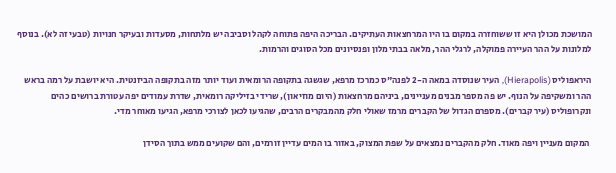המושכת מכולן היא זו ששוחזרה במקום בו היו המרחצאות העתיקים. הבריכה היפה פתוחה לקהל וסביבה יש מלתחות, מסעדות ובעיקר חנויות (טבעי זה לא). בנוסף למלונות על ההר העיירה פמוקלה, לרגלי ההר, מלאה בבתי מלון ופנסיונים מכל הסוגים והרמות.

היראפוליס (Hierapolis), העיר שנוסדה במאה ה-2 לפנה"ס כמרכז מרפא, שגשגה בתקופה הרומאית ועוד יותר מזה בתקופה הביזנטית. היא יושבת על רמה בראש ההר ומשקיפה על הנוף. יש פה מספר מבנים מעניינים, ביניהם מרחצאות (היום מוזיאון), שרידי בזיליקה רומאית, שדרת עמודים יפה עטורת ברושים כהים ונקרופוליס (עיר קברים). מספרם הגדול של הקברים מרמז שאולי חלק מהמבקרים הרבים, שהגיעו לכאן לצורכי מרפא, הגיעו מאוחר מדי.

 המקום מעניין ויפה מאוד. חלק מהקברים נמצאים על שפת המצוק, באזור בו המים עדיין זורמים, והם שקועים ממש בתוך הסידן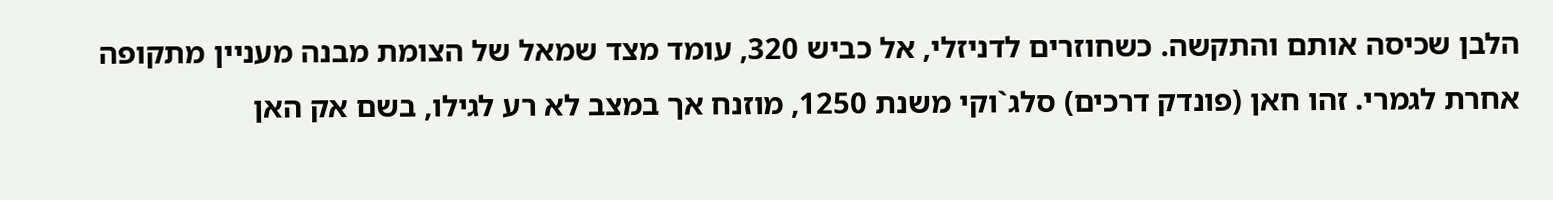הלבן שכיסה אותם והתקשה. כשחוזרים לדניזלי, אל כביש 320, עומד מצד שמאל של הצומת מבנה מעניין מתקופה אחרת לגמרי. זהו חאן (פונדק דרכים) סלג`וקי משנת 1250, מוזנח אך במצב לא רע לגילו, בשם אק האן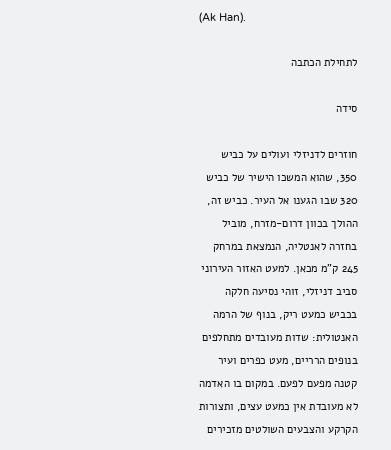(Ak Han).

לתחילת הכתבה

סידה

חוזרים לדניזלי ועולים על כביש 350, שהוא המשכו הישיר של כביש 320 שבו הגענו אל העיר. כביש זה, ההולך בכוון דרום-מזרח, מוביל בחזרה לאנטליה, הנמצאת במרחק 245 ק"מ מכאן. למעט האזור העירוני סביב דניזלי, זוהי נסיעה חלקה בכביש כמעט ריק, בנוף של הרמה האנטולית: שדות מעובדים מתחלפים בנופים הרריים, מעט כפרים ועיר קטנה מפעם לפעם. במקום בו האדמה לא מעובדת אין כמעט עצים, ותצורות הקרקע והצבעים השולטים מזכירים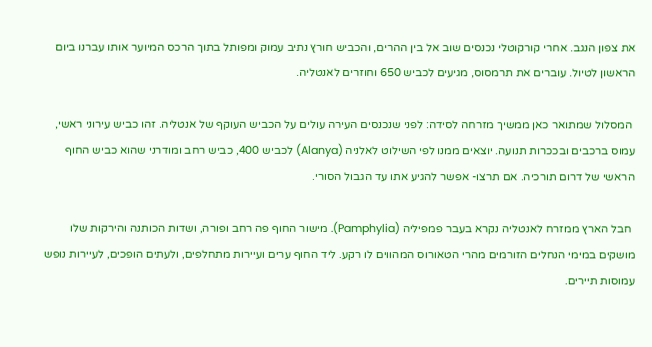את צפון הנגב. אחרי קורקוטלי נכנסים שוב אל בין ההרים, והכביש חורץ נתיב עמוק ומפותל בתוך הרכס המיוער אותו עברנו ביום הראשון לטיול. עוברים את תרמסוס, מגיעים לכביש 650 וחוזרים לאנטליה.

 המסלול שמתואר כאן ממשיך מזרחה לסידה: לפני שנכנסים העירה עולים על הכביש העוקף של אנטליה. זהו כביש עירוני ראשי, עמוס ברכבים ובככרות תנועה. יוצאים ממנו לפי השילוט לאלניה (Alanya) לכביש 400, כביש רחב ומודרני שהוא כביש החוף הראשי של דרום תורכיה. אם תרצו- אפשר להגיע אתו עד הגבול הסורי.

 חבל הארץ ממזרח לאנטליה נקרא בעבר פמפיליה (Pamphylia). מישור החוף פה רחב ופורה, ושדות הכותנה והירקות שלו מושקים במימי הנחלים הזורמים מהרי הטאורוס המהווים לו רקע. ליד החוף ערים ועיירות מתחלפים, ולעתים הופכים, לעיירות נופש עמוסות תיירים.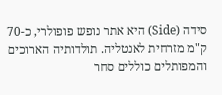סידה (Side) היא אתר נופש פופולרי, כ-70 ק"מ מזרחית לאנטליה. תולדותיה הארוכים והמפותלים כוללים סחר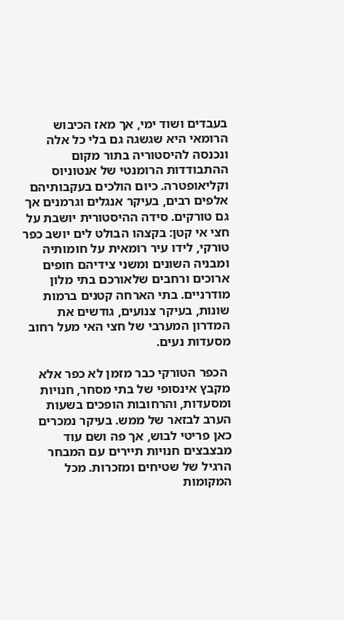בעבדים ושוד ימי, אך מאז הכיבוש הרומאי היא שגשגה גם בלי כל אלה ונכנסה להיסטוריה בתור מקום ההתבודדות הרומנטי של אנטוניוס וקליאופטרה. כיום הולכים בעקבותיהם אלפים רבים, בעיקר אנגלים וגרמנים אך גם טורקים. סידה ההיסטורית יושבת על חצי אי קטן: בקצהו הבולט לים יושב כפר טורקי, לידו עיר רומאית על חומותיה ומבניה השונים ומשני צידיהם חופים ארוכים ורחבים שלאורכם בתי מלון מודרניים. בתי הארחה קטנים ברמות שונות, בעיקר צנועים, גודשים את המדרון המערבי של חצי האי מעל רחוב מסעדות נעים.

 הכפר הטורקי כבר מזמן לא כפר אלא מקבץ אינסופי של בתי מסחר, חנויות ומסעדות, והרחובות הופכים בשעות הערב לבזאר של ממש. בעיקר נמכרים כאן פריטי לבוש, אך פה ושם עוד מבצבצים חנויות תיירים עם המבחר הרגיל של שטיחים ומזכרות. מכל המקומות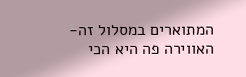המתוארים במסלול זה- האווירה פה היא הכי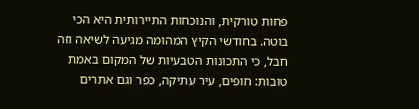פחות טורקית, והנוכחות התיירותית היא הכי בוטה. בחודשי הקיץ המהומה מגיעה לשיאה וזה חבל, כי התכונות הטבעיות של המקום באמת טובות: חופים, עיר עתיקה, כפר וגם אתרים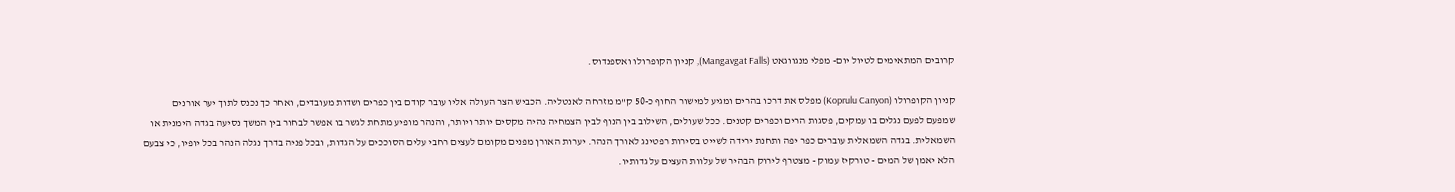קרובים המתאימים לטיול יום- מפלי מנגווגאט (Mangavgat Falls), קניון הקופרולו ואספנדוס.

קניון הקופרולו (Koprulu Canyon) מפלס את דרכו בהרים ומגיע למישור החוף כ-50 ק"מ מזרחה לאנטליה. הכביש הצר העולה אליו עובר קודם בין כפרים ושדות מעובדים, ואחר כך נכנס לתוך יער אורנים שמפעם לפעם נגלים בו עמקים, פסגות הרים וכפרים קטנים. ככל שעולים, השילוב בין הנוף לבין הצמחיה נהיה מקסים יותר ויותר, והנהר מופיע מתחת לגשר בו אפשר לבחור בין המשך נסיעה בגדה הימנית או השמאלית. בגדה השמאלית עוברים כפר יפה ותחנת ירידה לשייט בסירות רפטינג לאורך הנהר. יערות האורן מפנים מקומם לעצים רחבי עלים הסוככים על הגדות, ובכל פניה בדרך נגלה הנהר בכל יופיו, כי צבעם הלא יאמן של המים - טורקיז עמוק - מצטרף לירוק הבהיר של עלוות העצים על גדותיו.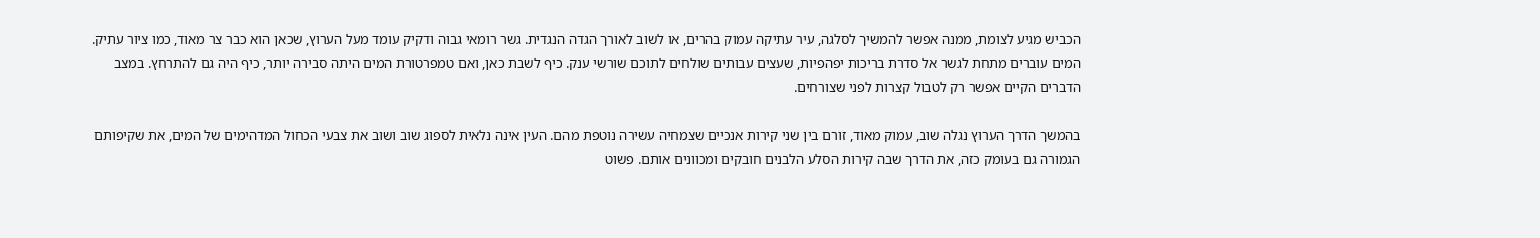הכביש מגיע לצומת, ממנה אפשר להמשיך לסלגה, עיר עתיקה עמוק בהרים, או לשוב לאורך הגדה הנגדית. גשר רומאי גבוה ודקיק עומד מעל הערוץ, שכאן הוא כבר צר מאוד, כמו ציור עתיק. המים עוברים מתחת לגשר אל סדרת בריכות יפהפיות, שעצים עבותים שולחים לתוכם שורשי ענק. כיף לשבת כאן, ואם טמפרטורת המים היתה סבירה יותר, כיף היה גם להתרחץ. במצב הדברים הקיים אפשר רק לטבול קצרות לפני שצורחים.

בהמשך הדרך הערוץ נגלה שוב, עמוק מאוד, זורם בין שני קירות אנכיים שצמחיה עשירה נוטפת מהם. העין אינה נלאית לספוג שוב ושוב את צבעי הכחול המדהימים של המים, את שקיפותם הגמורה גם בעומק כזה, את הדרך שבה קירות הסלע הלבנים חובקים ומכוונים אותם. פשוט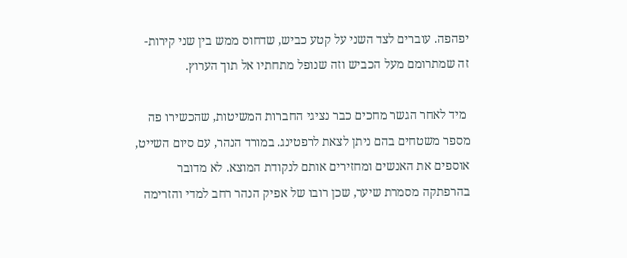יפהפה. עוברים לצד השני על קטע כביש, שדחוס ממש בין שני קירות- זה שמתרומם מעל הכביש וזה שנופל מתחתיו אל תוך הערוץ.

 מיד לאחר הגשר מחכים כבר נציגי החברות המשיטות, שהכשירו פה מספר משטחים בהם ניתן לצאת לרפטינג. במורד הנהר, עם סיום השייט, אוספים את האנשים ומחזירים אותם לנקודת המוצא. לא מדובר בהרפתקה מסמרת שיער, שכן רובו של אפיק הנהר רחב למדי והזרימה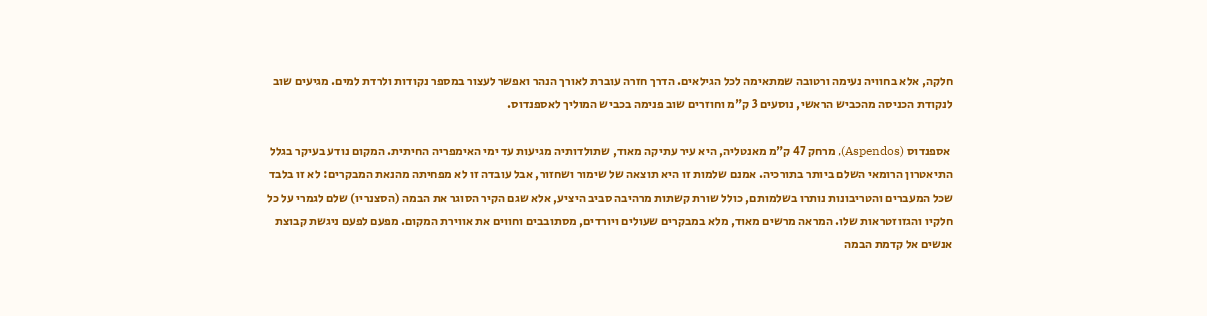חלקה, אלא בחוויה נעימה ורטובה שמתאימה לכל הגילאים. הדרך חזרה עוברת לאורך הנהר ואפשר לעצור במספר נקודות ולרדת למים. מגיעים שוב לנקודת הכניסה מהכביש הראשי, נוסעים 3 ק"מ וחוזרים שוב פנימה בכביש המוליך לאספנדוס.

 אספנדוס (Aspendos), מרחק 47 ק"מ מאנטליה, היא עיר עתיקה מאוד, שתולדותיה מגיעות עד ימי האימפריה החיתית. המקום נודע בעיקר בגלל התיאטרון הרומאי השלם ביותר בתורכיה. אמנם שלמות זו היא תוצאה של שימור ושחזור, אבל עובדה זו לא מפחיתה מהנאת המבקרים: לא זו בלבד שכל המעברים והטריבונות נותרו בשלמותם, כולל שורת קשתות מרהיבה סביב היציע, אלא שגם הקיר הסוגר את הבמה (הסצנריו) שלם לגמרי על כל חלקיו והגזוזטראות שלו. המראה מרשים מאוד, מלא במבקרים שעולים ויורדים, מסתובבים וחווים את אווירת המקום. מפעם לפעם ניגשת קבוצת אנשים אל קדמת הבמה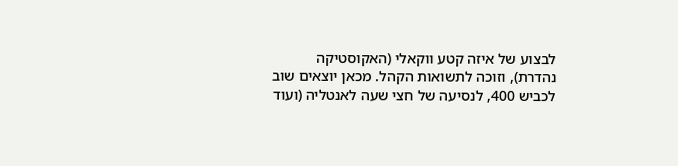לבצוע של איזה קטע ווקאלי (האקוסטיקה נהדרת), וזוכה לתשואות הקהל. מכאן יוצאים שוב לכביש 400, לנסיעה של חצי שעה לאנטליה (ועוד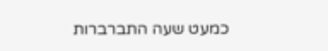כמעט שעה התברברות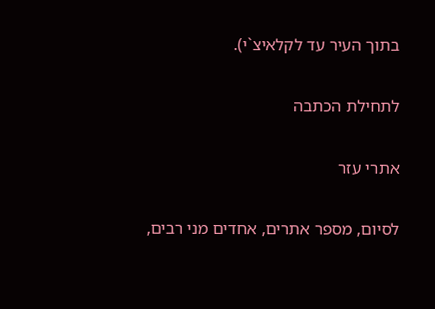בתוך העיר עד לקלאיצ`י).

לתחילת הכתבה

אתרי עזר

לסיום, מספר אתרים, אחדים מני רבים,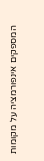המספקים אינפורמציה על מקומות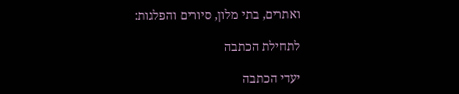ואתרים, בתי מלון, סיורים והפלגות:

לתחילת הכתבה

יעדי הכתבה